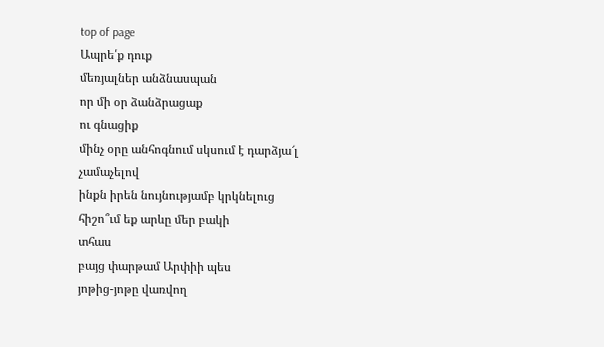top of page
Ապրե՛ք դուք
մեռյալներ անձնասպան
որ մի օր ձանձրացաք
ու գնացիք
մինչ օրը անհոգնում սկսում է դարձյա՜լ
չամաչելով
ինքն իրեն նույնությամբ կրկնելուց
հիշո՞ւմ եք արևը մեր բակի
տհաս
բայց փարթամ Արփիի պես
յոթից-յոթը վառվող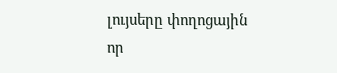լույսերը փողոցային
որ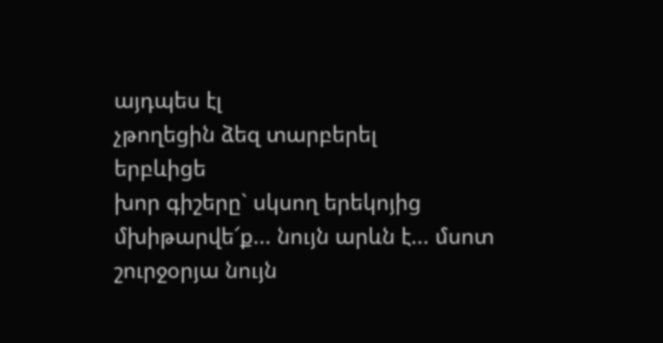այդպես էլ
չթողեցին ձեզ տարբերել
երբևիցե
խոր գիշերը` սկսող երեկոյից
մխիթարվե՜ք... նույն արևն է... մսոտ
շուրջօրյա նույն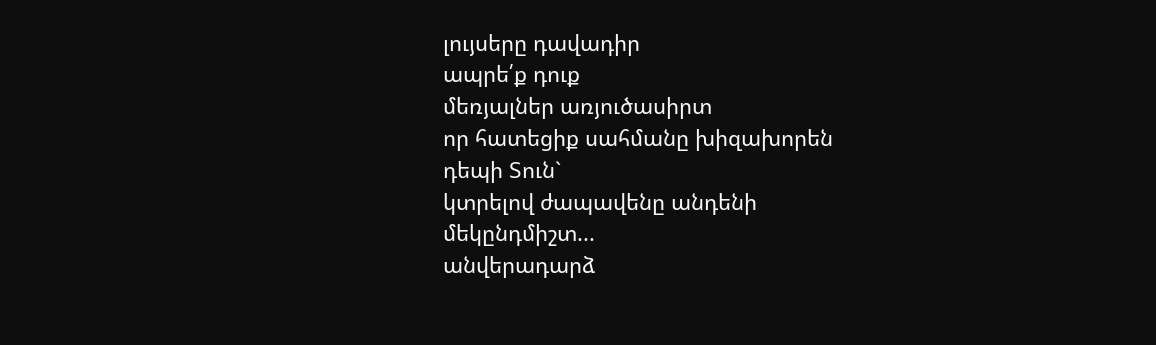լույսերը դավադիր
ապրե՛ք դուք
մեռյալներ առյուծասիրտ
որ հատեցիք սահմանը խիզախորեն
դեպի Տուն`
կտրելով ժապավենը անդենի
մեկընդմիշտ...
անվերադարձ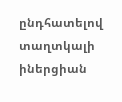ընդհատելով
տաղտկալի իներցիան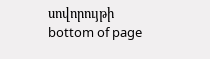սովորույթի
bottom of page